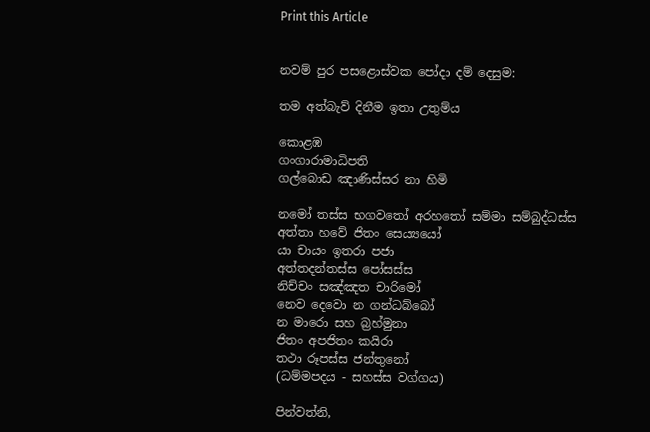Print this Article


නවම් පුර පසළොස්වක පෝදා දම් දෙසුම:

තම අත්බැව් දිනීම ඉතා උතුම්ය

කොළඹ
ගංගාරාමාධිපති
ගල්බොඩ ඤාණිස්සර නා හිමි

නමෝ තස්ස භගවතෝ අරහතෝ සම්මා සම්බුද්ධස්ස
අත්තා හවේ ජිතං සෙය්‍යයෝ
යා චායං ඉතරා පජා
අත්තදන්තස්ස පෝසස්ස
නිච්චං සඤ්ඤත චාරිමෝ
නෙව දෙවො න ගන්ධබ්බෝ
න මාරො සහ බ්‍රහ්මුනා
ජිතං අපජිතං කයිරා
තථා රූපස්ස ජන්තුනෝ
(ධම්මපදය - සහස්ස වග්ගය)

පින්වත්නි,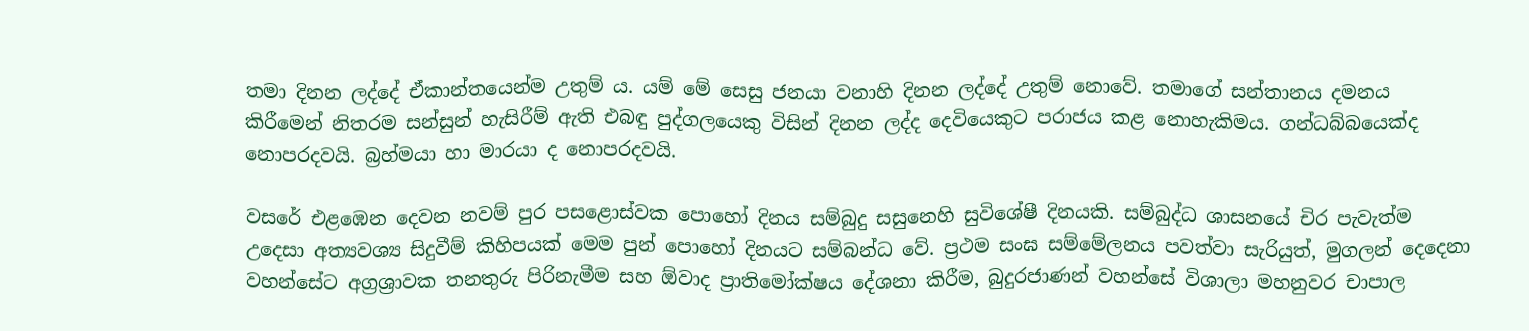තමා දිනන ලද්දේ ඒකාන්තයෙන්ම උතුම් ය. යම් මේ සෙසු ජනයා වනාහි දිනන ලද්දේ උතුම් නොවේ. තමාගේ සන්තානය දමනය කිරීමෙන් නිතරම සන්සුන් හැසිරීම් ඇති එබඳු පුද්ගලයෙකු විසින් දිනන ලද්ද දෙවියෙකුට පරාජය කළ නොහැකිමය. ගන්ධබ්බයෙක්ද නොපරදවයි. බ්‍රහ්මයා හා මාරයා ද නොපරදවයි.

වසරේ එළඹෙන දෙවන නවම් පුර පසළොස්වක පොහෝ දිනය සම්බුදු සසුනෙහි සුවිශේෂී දිනයකි. සම්බුද්ධ ශාසනයේ චිර පැවැත්ම උදෙසා අත්‍යවශ්‍ය සිදුවීම් කිහිපයක් මෙම පුන් පොහෝ දිනයට සම්බන්ධ වේ. ප්‍රථම සංඝ සම්මේලනය පවත්වා සැරියුත්, මුගලන් දෙදෙනා වහන්සේට අග්‍රශ්‍රාවක තනතුරු පිරිනැමීම සහ ඕවාද ප්‍රාතිමෝක්ෂය දේශනා කිරීම, බුදුරජාණන් වහන්සේ විශාලා මහනුවර චාපාල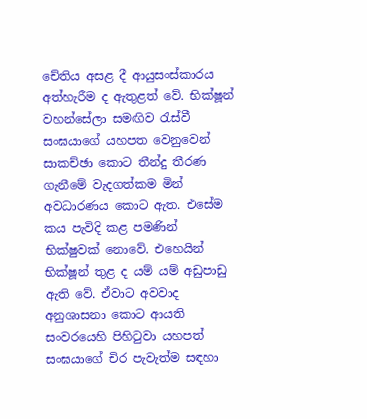චේතිය අසළ දී ආයුසංස්කාරය අත්හැරීම ද ඇතුළත් වේ. භික්ෂූන් වහන්සේලා සමඟිව රැස්වී සංඝයාගේ යහපත වෙනුවෙන් සාකච්ඡා කොට තීන්දු තීරණ ගැනීමේ වැදගත්කම මින් අවධාරණය කොට ඇත. එසේම කය පැවිදි කළ පමණින් භික්ෂුවක් නොවේ. එහෙයින් භික්ෂූන් තුළ ද යම් යම් අඩුපාඩු ඇති වේ. ඒවාට අවවාද අනුශාසනා කොට ආයති සංවරයෙහි පිහිටුවා යහපත් සංඝයාගේ චිර පැවැත්ම සඳහා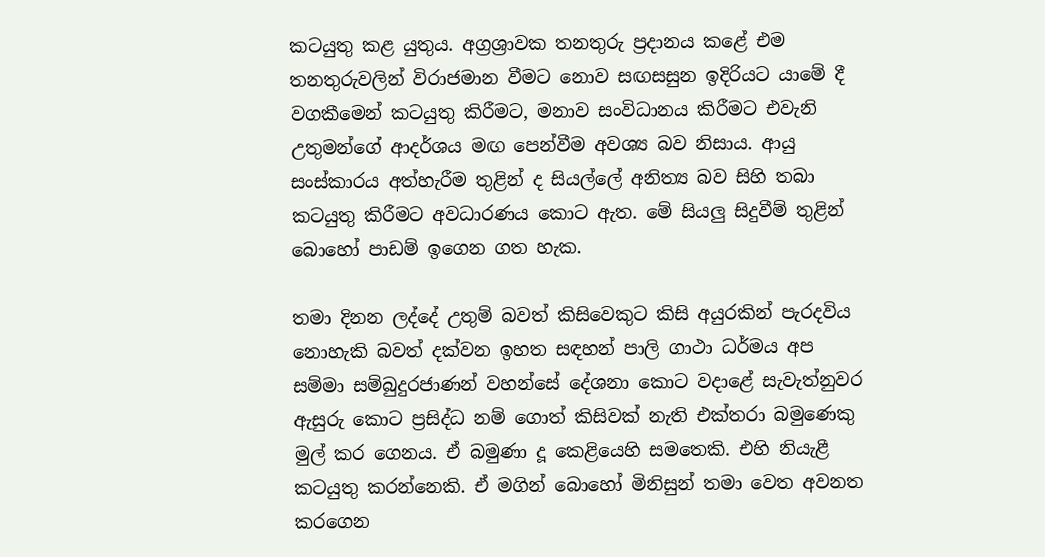කටයුතු කළ යුතුය. අග්‍රශ්‍රාවක තනතුරු ප්‍රදානය කළේ එම තනතුරුවලින් විරාජමාන වීමට නොව සඟසසුන ඉදිරියට යාමේ දී වගකීමෙන් කටයුතු කිරීමට, මනාව සංවිධානය කිරීමට එවැනි උතුමන්ගේ ආදර්ශය මඟ පෙන්වීම අවශ්‍ය බව නිසාය. ආයු සංස්කාරය අත්හැරීම තුළින් ද සියල්ලේ අනිත්‍ය බව සිහි තබා කටයුතු කිරීමට අවධාරණය කොට ඇත. මේ සියලු සිදුවීම් තුළින් බොහෝ පාඩම් ඉගෙන ගත හැක.

තමා දිනන ලද්දේ උතුම් බවත් කිසිවෙකුට කිසි අයුරකින් පැරදවිය නොහැකි බවත් දක්වන ඉහත සඳහන් පාලි ගාථා ධර්මය අප සම්මා සම්බුදුරජාණන් වහන්සේ දේශනා කොට වදාළේ සැවැත්නුවර ඇසුරු කොට ප්‍රසිද්ධ නම් ගොත් කිසිවක් නැති එක්තරා බමුණෙකු මුල් කර ගෙනය. ඒ බමුණා දූ කෙළියෙහි සමතෙකි. එහි නියැළී කටයුතු කරන්නෙකි. ඒ මගින් බොහෝ මිනිසුන් තමා වෙත අවනත කරගෙන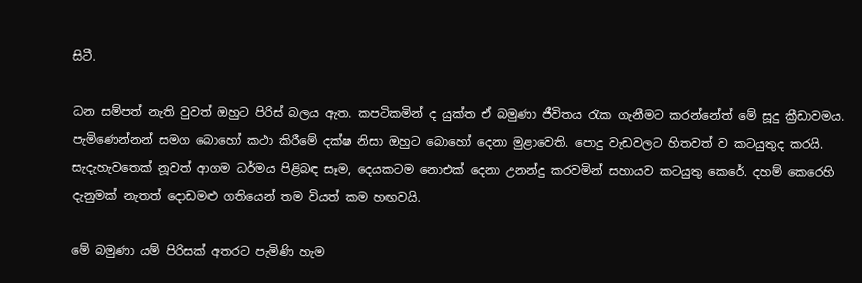සිටී.

ධන සම්පත් නැති වුවත් ඔහුට පිරිස් බලය ඇත. කපටිකමින් ද යුක්ත ඒ බමුණා ජීවිතය රැක ගැනීමට කරන්නේත් මේ සූදු ක්‍රීඩාවමය. පැමිණෙන්නන් සමග බොහෝ කථා කිරීමේ දක්ෂ නිසා ඔහුට බොහෝ දෙනා මුළාවෙති. පොදු වැඩවලට හිතවත් ව කටයුතුද කරයි. සැදැහැවතෙක් නූවත් ආගම ධර්මය පිළිබඳ සෑම, දෙයකටම නොඑක් දෙනා උනන්දු කරවමින් සහායව කටයුතු කෙරේ. දහම් කෙරෙහි දැනුමක් නැතත් දොඩමළු ගතියෙන් තම වියත් කම හඟවයි.

මේ බමුණා යම් පිරිසක් අතරට පැමිණි හැම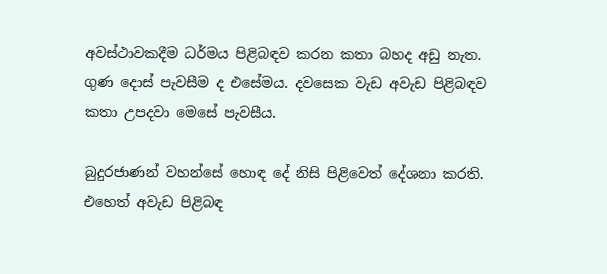අවස්ථාවකදීම ධර්මය පිළිබඳව කරන කතා බහද අඩු නැත. ගුණ දොස් පැවසීම ද එසේමය. දවසෙක වැඩ අවැඩ පිළිබඳව කතා උපදවා මෙසේ පැවසීය.

බුදුරජාණන් වහන්සේ හොඳ දේ නිසි පිළිවෙත් දේශනා කරති. එහෙත් අවැඩ පිළිබඳ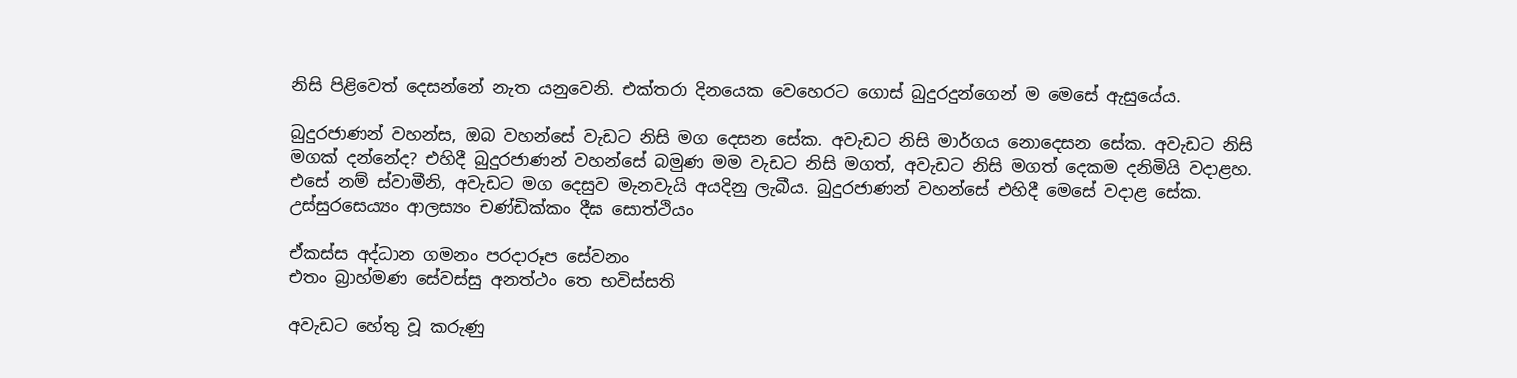නිසි පිළිවෙත් දෙසන්නේ නැත යනුවෙනි. එක්තරා දිනයෙක වෙහෙරට ගොස් බුදුරදුන්ගෙන් ම මෙසේ ඇසුයේය.

බුදුරජාණන් වහන්ස, ඔබ වහන්සේ වැඩට නිසි මග දෙසන සේක. අවැඩට නිසි මාර්ගය නොදෙසන සේක. අවැඩට නිසි මගක් දන්නේද? එහිදී බුදුරජාණන් වහන්සේ බමුණ මම වැඩට නිසි මගත්, අවැඩට නිසි මගත් දෙකම දනිමියි වදාළහ. එසේ නම් ස්වාමීනි, අවැඩට මග දෙසුව මැනවැයි අයදිනු ලැබීය. බුදුරජාණන් වහන්සේ එහිදී මෙසේ වදාළ සේක. උස්සුරසෙය්‍යං ආලස්‍යං චණ්ඩික්කං දීඝ සොත්ථියං

ඒකස්ස අද්ධාන ගමනං පරදාරූප සේවනං
එතං බ්‍රාහ්මණ සේවස්සු අනත්ථං තෙ භවිස්සති

අවැඩට හේතු වූ කරුණු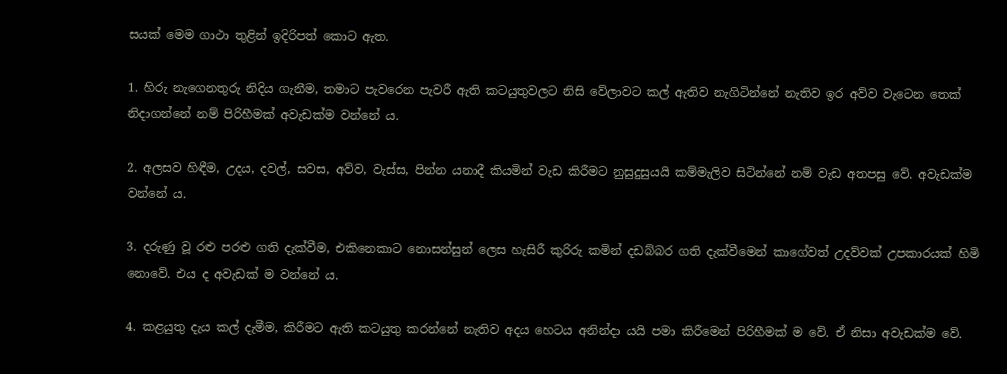සයක් මෙම ගාථා තුළින් ඉදිරිපත් කොට ඇත.

1. හිරු නැගෙනතුරු නිදිය ගැනීම, තමාට පැවරෙන පැවරී ඇති කටයුතුවලට නිසි වේලාවට කල් ඇතිව නැගිටින්නේ නැතිව ඉර අව්ව වැටෙන තෙක් නිදාගන්නේ නම් පිරිහීමක් අවැඩක්ම වන්නේ ය.

2. අලසව හිඳීම, උදය, දවල්, සවස, අව්ව, වැස්ස, පින්න යනාදී කියමින් වැඩ කිරීමට නුසුදුසුයයි කම්මැලිව සිටින්නේ නම් වැඩ අතපසු වේ. අවැඩක්ම වන්නේ ය.

3. දරුණු වූ රළු පරළු ගති දැක්වීම, එකිනෙකාට නොසන්සුන් ලෙස හැසිරී කුරිරු කමින් දඩබ්බර ගති දැක්වීමෙන් කාගේවත් උදව්වක් උපකාරයක් හිමි නොවේ. එය ද අවැඩක් ම වන්නේ ය.

4. කළයුතු දැය කල් දැමීම, කිරීමට ඇති කටයුතු කරන්නේ නැතිව අදය හෙටය අනින්දා යයි පමා කිරීමෙන් පිරිහීමක් ම වේ. ඒ නිසා අවැඩක්ම වේ.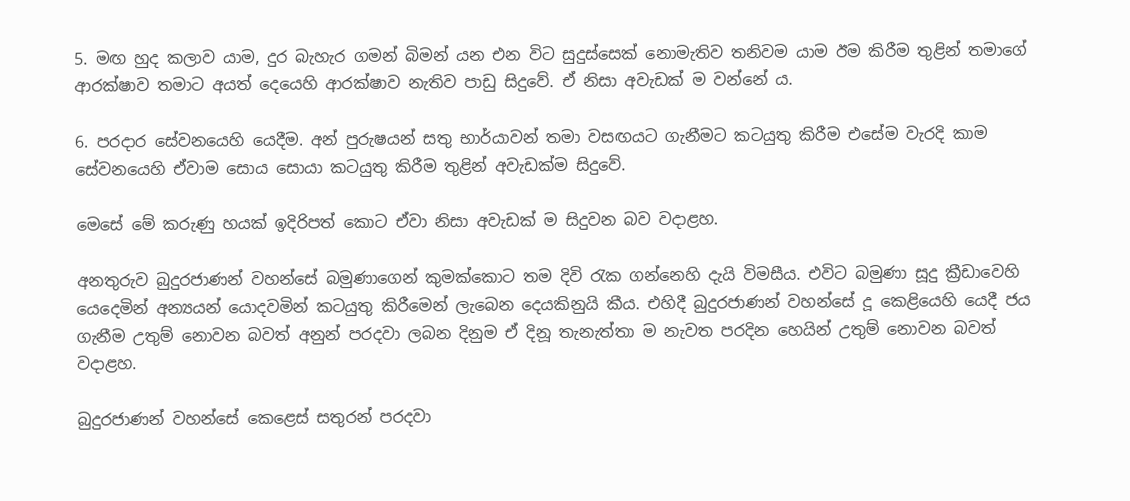5. මඟ හුද කලාව යාම, දුර බැහැර ගමන් බිමන් යන එන විට සුදුස්සෙක් නොමැතිව තනිවම යාම ඊම කිරීම තුළින් තමාගේ ආරක්ෂාව තමාට අයත් දෙයෙහි ආරක්ෂාව නැතිව පාඩු සිදුවේ. ඒ නිසා අවැඩක් ම වන්නේ ය.

6. පරදාර සේවනයෙහි යෙදීම. අන් පුරුෂයන් සතු භාර්යාවන් තමා වසඟයට ගැනීමට කටයුතු කිරීම එසේම වැරදි කාම සේවනයෙහි ඒවාම සොය සොයා කටයුතු කිරීම තුළින් අවැඩක්ම සිදුවේ.

මෙසේ මේ කරුණු හයක් ඉදිරිපත් කොට ඒවා නිසා අවැඩක් ම සිදුවන බව වදාළහ.

අනතුරුව බුදුරජාණන් වහන්සේ බමුණාගෙන් කුමක්කොට තම දිවි රැක ගන්නෙහි දැයි විමසීය. එවිට බමුණා සූදු ක්‍රීඩාවෙහි යෙදෙමින් අන්‍යයන් යොදවමින් කටයුතු කිරීමෙන් ලැබෙන දෙයකිනුයි කීය. එහිදී බුදුරජාණන් වහන්සේ දූ කෙළියෙහි යෙදී ජය ගැනීම උතුම් නොවන බවත් අනුන් පරදවා ලබන දිනුම ඒ දිනූ තැනැත්තා ම නැවත පරදින හෙයින් උතුම් නොවන බවත් වදාළහ.

බුදුරජාණන් වහන්සේ කෙළෙස් සතුරන් පරදවා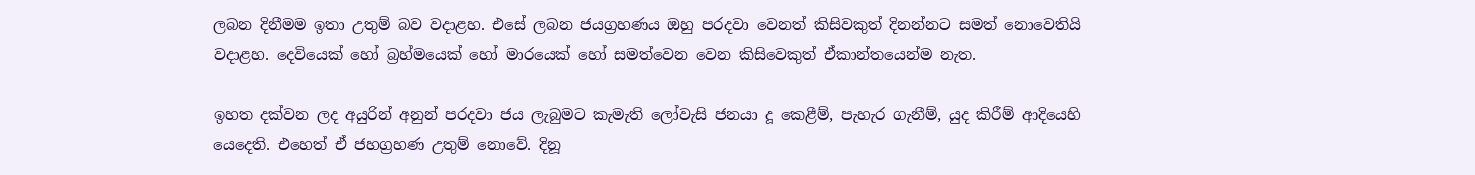ලබන දිනීමම ඉතා උතුම් බව වදාළහ. එසේ ලබන ජයග්‍රහණය ඔහු පරදවා වෙනත් කිසිවකුත් දිනන්නට සමත් නොවෙතියි වදාළහ. දෙවියෙක් හෝ බ්‍රහ්මයෙක් හෝ මාරයෙක් හෝ සමත්වෙන වෙන කිසිවෙකුත් ඒකාන්තයෙන්ම නැත.

ඉහත දක්වන ලද අයුරින් අනුන් පරදවා ජය ලැබුමට කැමැති ලෝවැසි ජනයා දූ කෙළීම්, පැහැර ගැනීම්, යුද කිරීම් ආදියෙහි යෙදෙති. එහෙත් ඒ ජහග්‍රහණ උතුම් නොවේ. දිනූ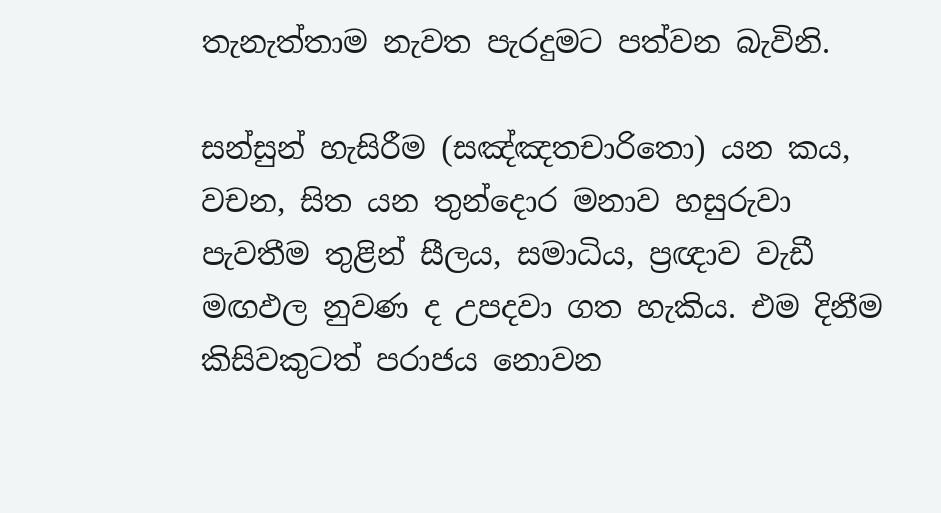තැනැත්තාම නැවත පැරදුමට පත්වන බැවිනි.

සන්සුන් හැසිරීම (සඤ්ඤතචාරිතො) යන කය, වචන, සිත යන තුන්දොර මනාව හසුරුවා පැවතීම තුළින් සීලය, සමාධිය, ප්‍රඥාව වැඩී මඟඵල නුවණ ද උපදවා ගත හැකිය. එම දිනීම කිසිවකුටත් පරාජය නොවන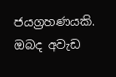ජයග්‍රහණයකි. ඔබද අවැඩ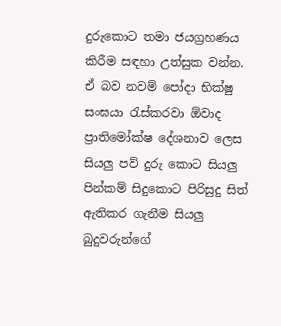දුරුකොට තමා ජයග්‍රහණය කිරීම සඳහා උත්සුක වන්න. ඒ බව නවම් පෝදා භික්ෂු සංඝයා රැස්කරවා ඕවාද ප්‍රාතිමෝක්ෂ දේශනාව ලෙස සියලු පව් දුරු කොට සියලු පින්කම් සිදුකොට පිරිසුදු සිත් ඇතිකර ගැනීම සියලු බුදුවරුන්ගේ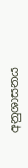අනුශාසනය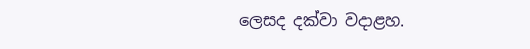ලෙසද දක්වා වදාළහ.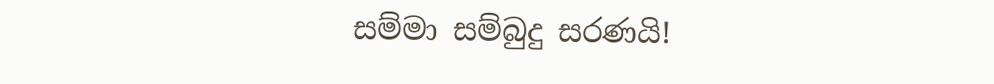සම්මා සම්බුදු සරණයි!